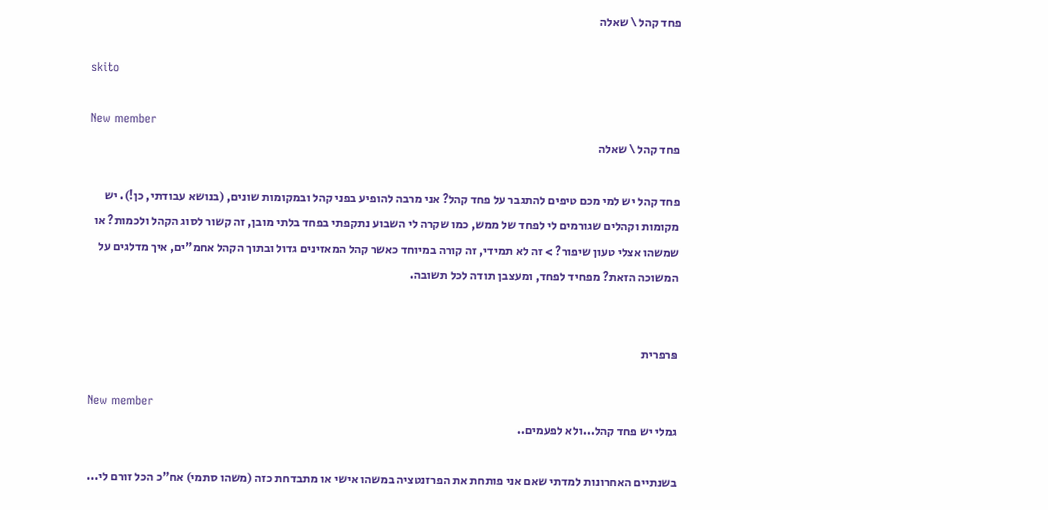פחד קהל \ שאלה

skito

New member
פחד קהל \ שאלה

פחד קהל יש למי מכם טיפים להתגבר על פחד קהל? אני מרבה להופיע בפני קהל ובמקומות שונים, (בנושא עבודתי, כן!). יש מקומות וקהלים שגורמים לי לפחד של ממש, כמו שקרה לי השבוע נתקפתי בפחד בלתי מובן, זה קשור לסוג הקהל ולכמות? או שמשהו אצלי טעון שיפור? > זה לא תמידי, זה קורה במיוחד כאשר קהל המאזינים גדול ובתוך הקהל אחמ"ים, איך מדלגים על המשוכה הזאת? מפחיד לפחד, ומעצבן תודה לכל תשובה.


פּרפרית

New member
גמלי יש פחד קהל...ולא לפעמים..

בשנתיים האחרונות למדתי שאם אני פותחת את הפרזנטציה במשהו אישי או מתבדחת כזה (משהו סתמי) אח"כ הכל זורם לי...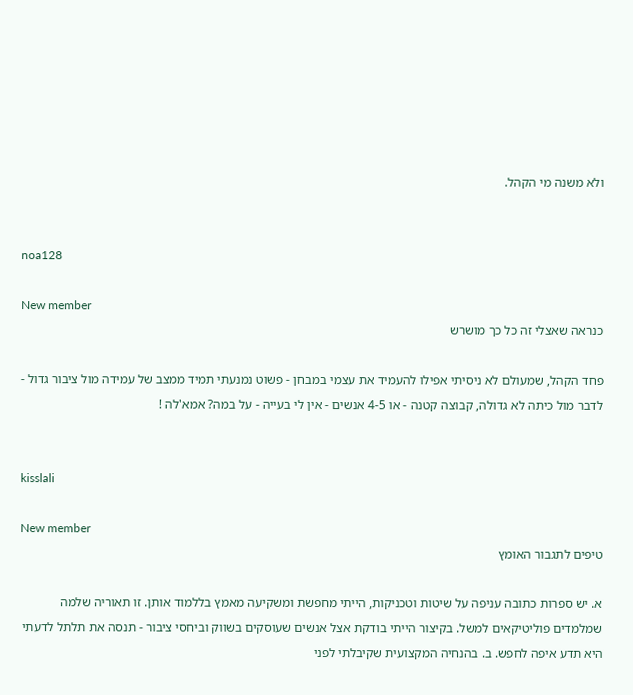ולא משנה מי הקהל.


noa128

New member
כנראה שאצלי זה כל כך מושרש

פחד הקהל, שמעולם לא ניסיתי אפילו להעמיד את עצמי במבחן - פשוט נמנעתי תמיד ממצב של עמידה מול ציבור גדול - לדבר מול כיתה לא גדולה, קבוצה קטנה - או 4-5 אנשים - אין לי בעייה - על במה? אמא'לה !


kisslali

New member
טיפים לתגבור האומץ

א. יש ספרות כתובה עניפה על שיטות וטכניקות, הייתי מחפשת ומשקיעה מאמץ בללמוד אותן. זו תאוריה שלמה שמלמדים פוליטיקאים למשל. בקיצור הייתי בודקת אצל אנשים שעוסקים בשווק וביחסי ציבור - תנסה את תלתל לדעתי היא תדע איפה לחפש. ב. בהנחיה המקצועית שקיבלתי לפני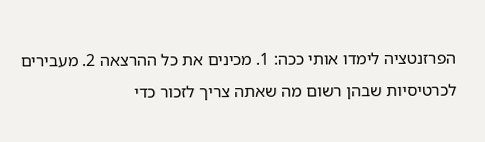הפרזנטציה לימדו אותי ככה: 1. מכינים את כל ההרצאה 2. מעבירים לכרטיסיות שבהן רשום מה שאתה צריך לזכור כדי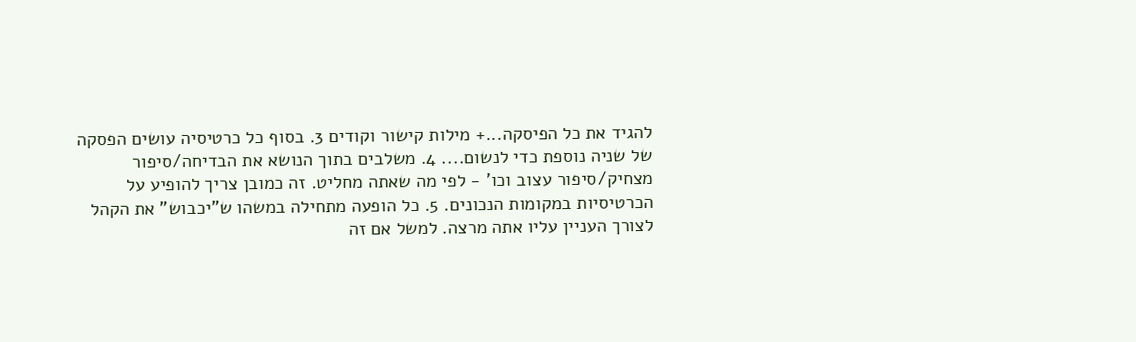להגיד את כל הפיסקה...+ מילות קישור וקודים 3. בסוף כל כרטיסיה עושים הפסקה של שניה נוספת כדי לנשום.... 4. משלבים בתוך הנושא את הבדיחה/סיפור מצחיק/סיפור עצוב וכו' - לפי מה שאתה מחליט. זה כמובן צריך להופיע על הכרטיסיות במקומות הנכונים. 5. כל הופעה מתחילה במשהו ש"יכבוש" את הקהל לצורך העניין עליו אתה מרצה. למשל אם זה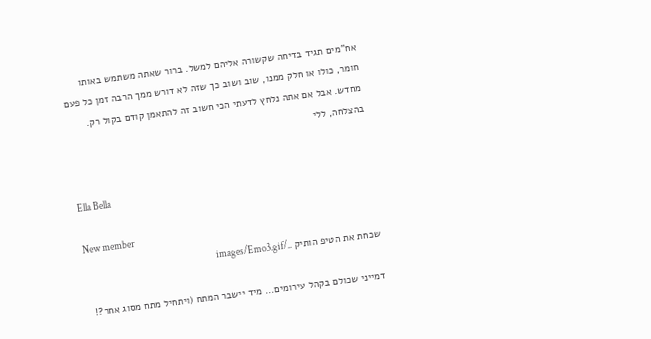אח"מים תגיד בדיחה שקשורה אליהם למשל. ברור שאתה משתמש באותו חומר, כולו או חלק ממנו, שוב ושוב כך שזה לא דורש ממך הרבה זמן כל פעם מחדש. אבל אם אתה נלחץ לדעתי הכי חשוב זה להתאמן קודם בקול רק. בהצלחה, ללי


Ella Bella

New member
שכחת את הטיפ הותיק ../images/Emo3.gif

דמייני שכולם בקהל עירומים... מיד יישבר המתח (ויתחיל מתח מסוג אחר?!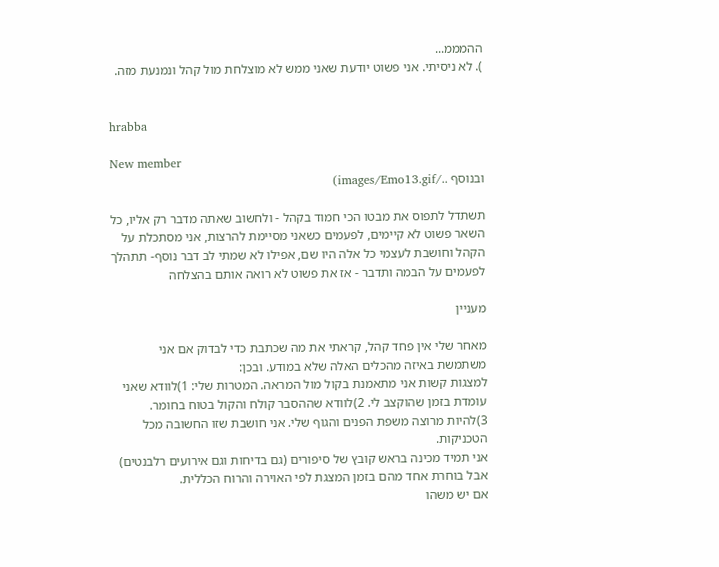ההמממ...
). לא ניסיתי. אני פשוט יודעת שאני ממש לא מוצלחת מול קהל ונמנעת מזה.


hrabba

New member
ובנוסף ../images/Emo13.gif)

תשתדל לתפוס את מבטו הכי חמוד בקהל - ולחשוב שאתה מדבר רק אליו, כל השאר פשוט לא קיימים, לפעמים כשאני מסיימת להרצות, אני מסתכלת על הקהל וחושבת לעצמי כל אלה היו שם, אפילו לא שמתי לב דבר נוסף- תתהלך לפעמים על הבמה ותדבר - אז את פשוט לא רואה אותם בהצלחה

מעניין

מאחר שלי אין פחד קהל, קראתי את מה שכתבת כדי לבדוק אם אני משתמשת באיזה מהכלים האלה שלא במודע. ובכן:
למצגות קשות אני מתאמנת בקול מול המראה. המטרות שלי: 1)לוודא שאני עומדת בזמן שהוקצב לי. 2)לוודא שההסבר קולח והקול בטוח בחומר. 3)להיות מרוצה משפת הפנים והגוף שלי. אני חושבת שזו החשובה מכל הטכניקות.
אני תמיד מכינה בראש קובץ של סיפורים (גם בדיחות וגם אירועים רלבנטים) אבל בוחרת אחד מהם בזמן המצגת לפי האוירה והרוח הכללית.
אם יש משהו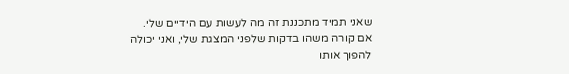שאני תמיד מתכננת זה מה לעשות עם הידיים שלי.
אם קורה משהו בדקות שלפני המצגת שלי, ואני יכולה להפוך אותו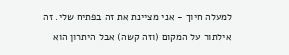למעלה חיוך - אני מציינת את זה בפתיח שלי. זה אילתור על המקום (וזה קשה) אבל היתרון הוא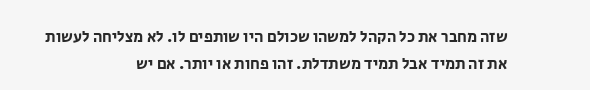שזה מחבר את כל הקהל למשהו שכולם היו שותפים לו. לא מצליחה לעשות את זה תמיד אבל תמיד משתדלת. זהו פחות או יותר. אם יש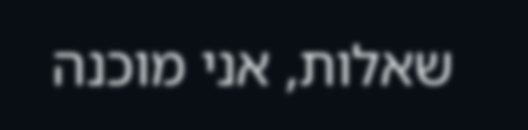שאלות, אני מוכנה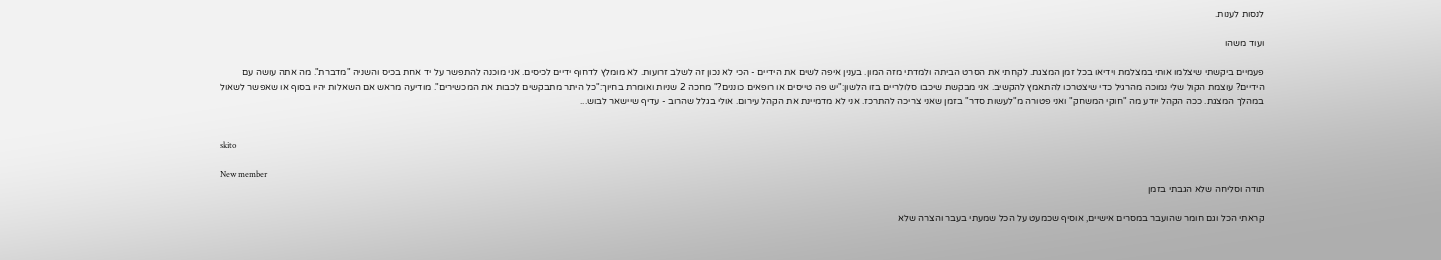לנסות לענות.

ועוד משהו

פעמיים ביקשתי שיצלמו אותי במצלמת וידיאו בכל זמן המצגת. לקחתי את הסרט הביתה ולמדתי מזה המון. בענין איפה לשים את הידיים - הכי לא נכון זה לשלב זרועות. לא מומלץ לדחוף ידיים לכיסים. אני מוכנה להתפשר על יד אחת בכיס והשניה "מדברת". מה אתה עושה עם הידיים? עוצמת הקול שלי נמוכה מהרגיל כדי שיצטרכו להתאמץ להקשיב. אני מבקשת שיכבו סלולריים בזו הלשון:"יש פה טייסים או רופאים כוננים?" מחכה 2 שניות ואומרת בחיוך:"כל היתר מתבקשים לכבות את המכשירים". מודיעה מראש אם השאלות יהיו בסוף או שאפשר לשאול במהלך המצגת. ככה הקהל יודע מה "חוקי המשחק" ואני פטורה מ"לעשות סדר" בזמן שאני צריכה להתרכז. אני לא מדמיינת את הקהל עירום. אולי בגלל שהרוב - עדיף שיישאר לבוש...


skito

New member
תודה וסליחה שלא הגבתי בזמן

קראתי הכל וגם חומר שהועבר במסרים אישיים, אוסיף שכמעט על הכל שמעתי בעבר והצרה שלא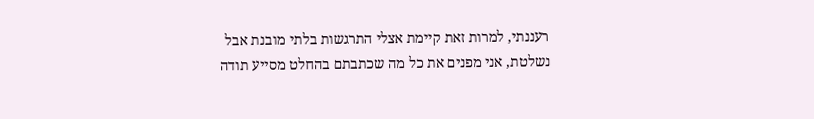רעננתי, למרות זאת קיימת אצלי התרגשות בלתי מובנת אבל נשלטת, אני מפנים את כל מה שכתבתם בהחלט מסייע תודה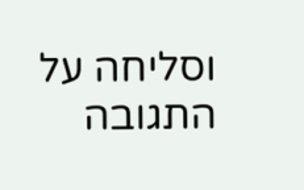וסליחה על התגובה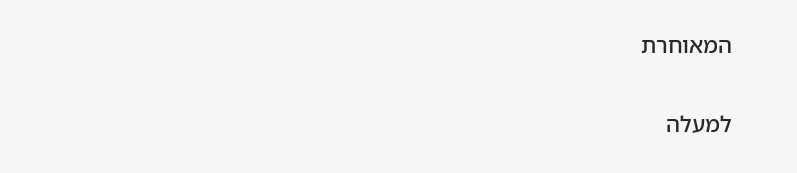המאוחרת

למעלה